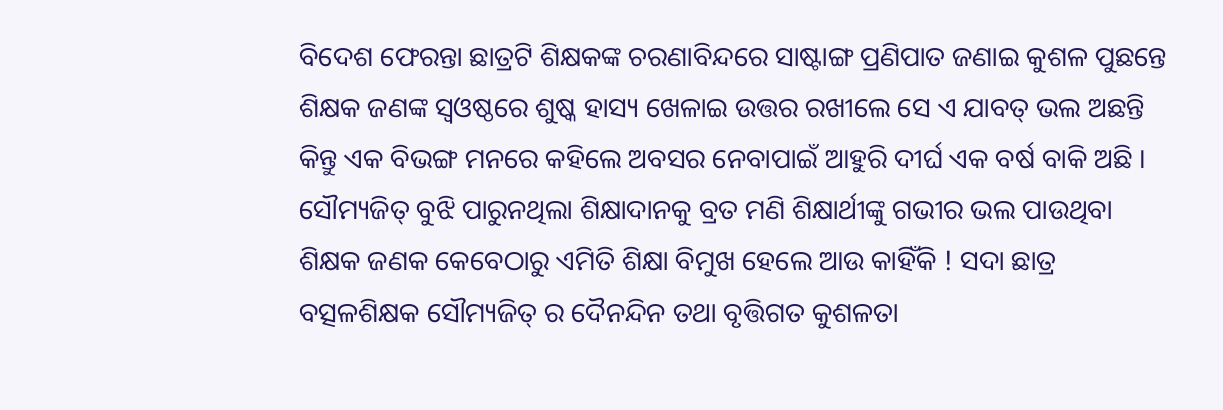ବିଦେଶ ଫେରନ୍ତା ଛାତ୍ରଟି ଶିକ୍ଷକଙ୍କ ଚରଣାବିନ୍ଦରେ ସାଷ୍ଟାଙ୍ଗ ପ୍ରଣିପାତ ଜଣାଇ କୁଶଳ ପୁଛନ୍ତେ ଶିକ୍ଷକ ଜଣଙ୍କ ସ୍ୱଓଷ୍ଠରେ ଶୁଷ୍କ ହାସ୍ୟ ଖେଳାଇ ଉତ୍ତର ରଖୀଲେ ସେ ଏ ଯାବତ୍ ଭଲ ଅଛନ୍ତି କିନ୍ତୁ ଏକ ବିଭଙ୍ଗ ମନରେ କହିଲେ ଅବସର ନେବାପାଇଁ ଆହୁରି ଦୀର୍ଘ ଏକ ବର୍ଷ ବାକି ଅଛି । ସୌମ୍ୟଜିତ୍ ବୁଝି ପାରୁନଥିଲା ଶିକ୍ଷାଦାନକୁ ବ୍ରତ ମଣି ଶିକ୍ଷାର୍ଥୀଙ୍କୁ ଗଭୀର ଭଲ ପାଉଥିବା ଶିକ୍ଷକ ଜଣକ କେବେଠାରୁ ଏମିତି ଶିକ୍ଷା ବିମୁଖ ହେଲେ ଆଉ କାହିଁକି ! ସଦା ଛାତ୍ର ବତ୍ସଳଶିକ୍ଷକ ସୌମ୍ୟଜିତ୍ ର ଦୈନନ୍ଦିନ ତଥା ବୃତ୍ତିଗତ କୁଶଳତା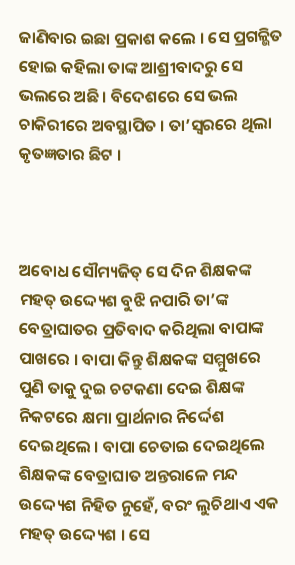ଜାଣିବାର ଇଛା ପ୍ରକାଶ କଲେ । ସେ ପ୍ରଗଳ୍ଭିତ ହୋଇ କହିଲା ତାଙ୍କ ଆଶ୍ରୀବାଦରୁ ସେ ଭଲରେ ଅଛି । ବିଦେଶରେ ସେ ଭଲ ଚାକିରୀରେ ଅବସ୍ଥାପିତ । ତା’ସ୍ୱରରେ ଥିଲା କୃତଜ୍ଞତାର ଛିଟ ।



ଅବୋଧ ସୌମ୍ୟଜିତ୍ ସେ ଦିନ ଶିକ୍ଷକଙ୍କ ମହତ୍ ଉଦ୍ଦ୍ୟେଶ ବୁଝି ନପାରି ତା’ଙ୍କ ବେତ୍ରାଘାତର ପ୍ରତିବାଦ କରିଥିଲା ବାପାଙ୍କ ପାଖରେ । ବାପା କିନ୍ତୁ ଶିକ୍ଷକଙ୍କ ସମ୍ମୁଖରେ ପୁଣି ତାକୁ ଦୁଇ ଚଟକଣା ଦେଇ ଶିକ୍ଷଙ୍କ ନିକଟରେ କ୍ଷମା ପ୍ରାର୍ଥନାର ନିର୍ଦ୍ଦେଶ ଦେଇଥିଲେ । ବାପା ଚେତାଇ ଦେଇଥିଲେ ଶିକ୍ଷକଙ୍କ ବେତ୍ରାଘାତ ଅନ୍ତରାଳେ ମନ୍ଦ ଉଦ୍ଦ୍ୟେଶ ନିହିତ ନୁହେଁ, ବରଂ ଲୁଚିଥାଏ ଏକ ମହତ୍ ଉଦ୍ଦ୍ୟେଶ । ସେ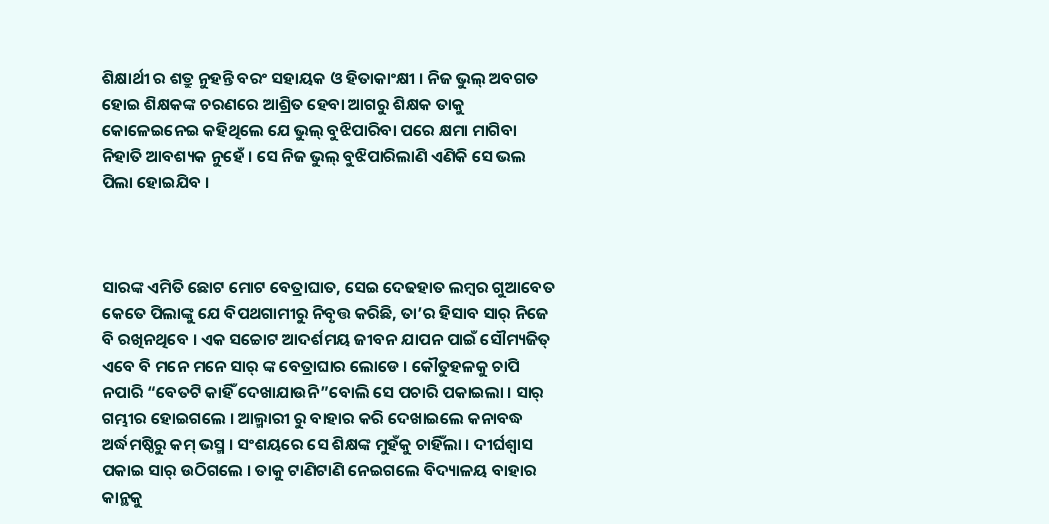ଶିକ୍ଷାର୍ଥୀ ର ଶତ୍ରୁ ନୁହନ୍ତି ବରଂ ସହାୟକ ଓ ହିତାକାଂକ୍ଷୀ । ନିଜ ଭୁଲ୍ ଅବଗତ ହୋଇ ଶିକ୍ଷକଙ୍କ ଚରଣରେ ଆଶ୍ରିତ ହେବା ଆଗରୁ ଶିକ୍ଷକ ତାକୁ କୋଳେଇନେଇ କହିଥିଲେ ଯେ ଭୁଲ୍ ବୁଝିପାରିବା ପରେ କ୍ଷମା ମାଗିବା ନିହାତି ଆବଶ୍ୟକ ନୁହେଁ । ସେ ନିଜ ଭୁଲ୍ ବୁଝିପାରିଲାଣି ଏଣିକି ସେ ଭଲ ପିଲା ହୋଇଯିବ ।



ସାରଙ୍କ ଏମିତି ଛୋଟ ମୋଟ ବେତ୍ରାଘାତ, ସେଇ ଦେଢହାତ ଲମ୍ବର ଗୁଆବେତ କେତେ ପିଲାଙ୍କୁ ଯେ ବିପଥଗାମୀରୁ ନିବୃତ୍ତ କରିଛି, ତା’ର ହିସାବ ସାର୍ ନିଜେ ବି ରଖିନଥିବେ । ଏକ ସଚ୍ଚୋଟ ଆଦର୍ଶମୟ ଜୀବନ ଯାପନ ପାଇଁ ସୌମ୍ୟଜିତ୍ ଏବେ ବି ମନେ ମନେ ସାର୍ ଙ୍କ ବେତ୍ରାଘାର ଲୋଡେ । କୌତୁହଳକୁ ଚାପି ନପାରି “ବେତଟି କାହିଁ ଦେଖାଯାଉନି”ବୋଲି ସେ ପଚାରି ପକାଇଲା । ସାର୍ ଗମ୍ଭୀର ହୋଇଗଲେ । ଆଲ୍ମାରୀ ରୁ ବାହାର କରି ଦେଖାଇଲେ କନାବଦ୍ଧ ଅର୍ଦ୍ଧମଷ୍ଠିରୁ କମ୍ ଭସ୍ମ । ସଂଶୟରେ ସେ ଶିକ୍ଷଙ୍କ ମୁହଁକୁ ଚାହିଁଲା । ଦୀର୍ଘଶ୍ୱାସ ପକାଇ ସାର୍ ଉଠିଗଲେ । ତାକୁ ଟାଣିଟାଣି ନେଇଗଲେ ବିଦ୍ୟାଳୟ ବାହାର କାନ୍ଥକୁ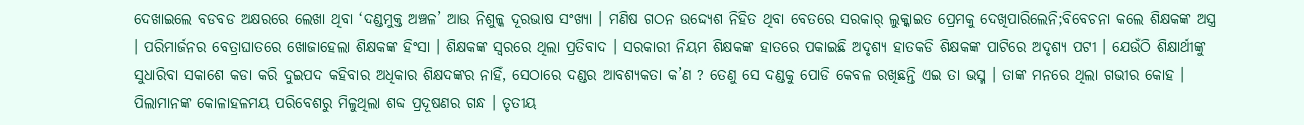ଦେଖାଇଲେ ବଡବଡ ଅକ୍ଷରରେ ଲେଖା ଥିବା ‘ଦଣ୍ଡମୁକ୍ତ ଅଞ୍ଚଳ’ ଆଉ ନିଶୁଳ୍କ ଦୂରଭାଷ ସଂଖ୍ୟା । ମଣିଷ ଗଠନ ଉଦ୍ଦ୍ୟେଶ ନିହିତ ଥିବା ବେତରେ ସରକାର୍ ଲୁକ୍କାଇତ ପ୍ରେମକୁ ଦେଖିପାରିଲେନି;ବିବେଚନା କଲେ ଶିକ୍ଷକଙ୍କ ଅସ୍ତ୍ର । ପରିମାର୍ଜନର ବେତ୍ରାଘାତରେ ଖୋଜାହେଲା ଶିକ୍ଷକଙ୍କ ହିଂସା । ଶିକ୍ଷକଙ୍କ ସ୍ୱରରେ ଥିଲା ପ୍ରତିବାଦ । ସରକାରୀ ନିୟମ ଶିକ୍ଷକଙ୍କ ହାତରେ ପକାଇଛି ଅଦୃଶ୍ୟ ହାତକଡି ଶିକ୍ଷକଙ୍କ ପାଟିରେ ଅଦୃଶ୍ୟ ପଟୀ । ଯେଉଁଠି ଶିକ୍ଷାର୍ଥୀଙ୍କୁ ସୁଧାରିବା ସକାଶେ କଡା କରି ଦୁଇପଦ କହିବାର ଅଧିକାର ଶିକ୍ଷଦଙ୍କର ନାହିଁ, ସେଠାରେ ଦଣ୍ଡର ଆବଶ୍ୟକତା କ’ଣ ? ତେଣୁ ସେ ଦଣ୍ଡକୁ ପୋଡି କେବଳ ରଖିଛନ୍ତି ଏଇ ତା ଭସ୍ମ । ତାଙ୍କ ମନରେ ଥିଲା ଗଭୀର କୋହ । ପିଲାମାନଙ୍କ କୋଳାହଳମୟ ପରିବେଶରୁ ମିଳୁଥିଲା ଶବ୍ଦ ପ୍ରଦୂଷଣର ଗନ୍ଧ । ତୃତୀୟ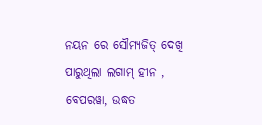ନୟନ ରେ ସୌମ୍ୟଜିତ୍ ଦେଖି ପାରୁଥିଲା ଲଗାମ୍ ହୀନ , ବେପରୱା, ଉଦ୍ଧତ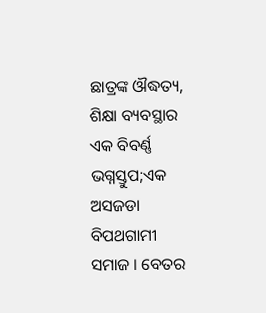ଛାତ୍ରଙ୍କ ଔଦ୍ଧତ୍ୟ, ଶିକ୍ଷା ବ୍ୟବସ୍ଥାର ଏକ ବିବର୍ଣ୍ଣ ଭଗ୍ନସ୍ତୁପ;ଏକ ଅସଜଡା ବିପଥଗାମୀ ସମାଜ । ବେତର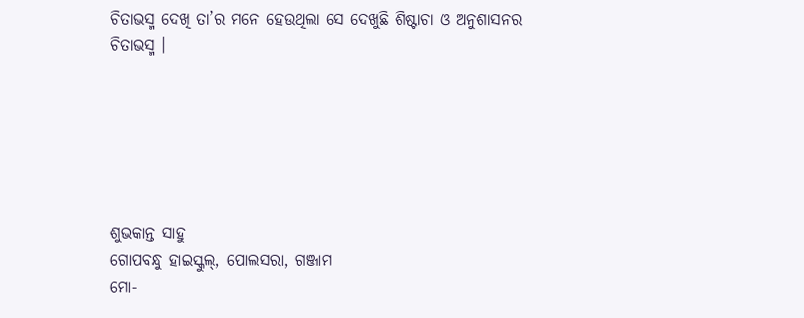ଚିତାଭସ୍ମ ଦେଖି ତା’ର ମନେ ହେଉଥିଲା ସେ ଦେଖୁଛି ଶିଷ୍ଟାଚା ଓ ଅନୁଶାସନର ଚିତାଭସ୍ମ ।






ଶୁଭକାନ୍ତ ସାହୁ
ଗୋପବନ୍ଧୁ ହାଇସ୍କୁଲ୍, ପୋଲସରା, ଗଞ୍ଜାମ
ମୋ-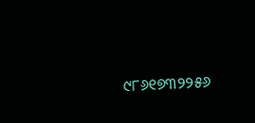୯୮୬୧୭୩୨୨୫୬